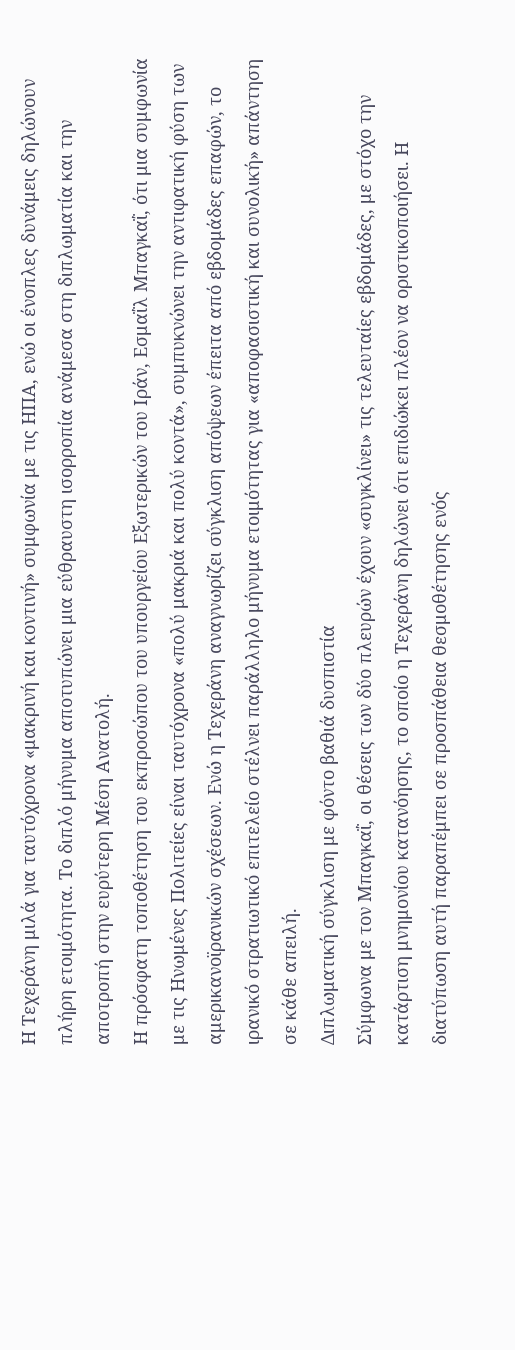Η Τεχεράνη μιλά για ταυτόχρονα «μακρινή και κοντινή» συμφωνία με τις ΗΠΑ, ενώ οι ένοπλες δυνάμεις δηλώνουν πλήρη ετοιμότητα. Το διπλό μήνυμα αποτυπώνει μια εύθραυστη ισορροπία ανάμεσα στη διπλωματία και την αποτροπή στην ευρύτερη Μέση Ανατολή.
Η πρόσφατη τοποθέτηση του εκπροσώπου του υπουργείου Εξωτερικών του Ιράν, Εσμαΐλ Μπαγκαΐ, ότι μια συμφωνία με τις Ηνωμένες Πολιτείες είναι ταυτόχρονα «πολύ μακριά και πολύ κοντά», συμπυκνώνει την αντιφατική φύση των αμερικανοϊρανικών σχέσεων. Ενώ η Τεχεράνη αναγνωρίζει σύγκλιση απόψεων έπειτα από εβδομάδες επαφών, το ιρανικό στρατιωτικό επιτελείο στέλνει παράλληλο μήνυμα ετοιμότητας για «αποφασιστική και συνολική» απάντηση σε κάθε απειλή.
Διπλωματική σύγκλιση με φόντο βαθιά δυσπιστία
Σύμφωνα με τον Μπαγκαΐ, οι θέσεις των δύο πλευρών έχουν «συγκλίνει» τις τελευταίες εβδομάδες, με στόχο την κατάρτιση μνημονίου κατανόησης, το οποίο η Τεχεράνη δηλώνει ότι επιδιώκει πλέον να οριστικοποιήσει. Η διατύπωση αυτή παραπέμπει σε προσπάθεια θεσμοθέτησης ενός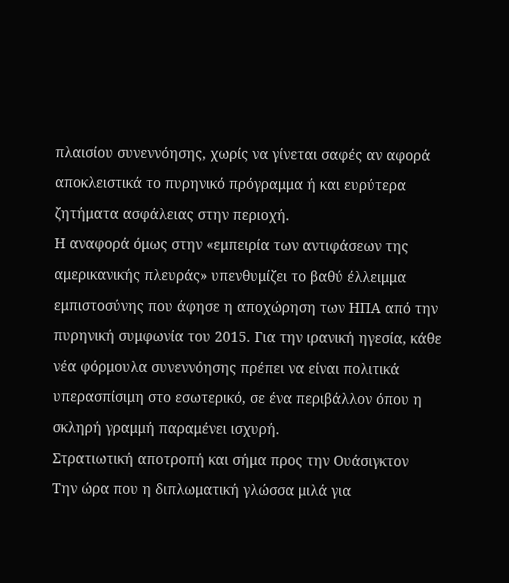πλαισίου συνεννόησης, χωρίς να γίνεται σαφές αν αφορά αποκλειστικά το πυρηνικό πρόγραμμα ή και ευρύτερα ζητήματα ασφάλειας στην περιοχή.
Η αναφορά όμως στην «εμπειρία των αντιφάσεων της αμερικανικής πλευράς» υπενθυμίζει το βαθύ έλλειμμα εμπιστοσύνης που άφησε η αποχώρηση των ΗΠΑ από την πυρηνική συμφωνία του 2015. Για την ιρανική ηγεσία, κάθε νέα φόρμουλα συνεννόησης πρέπει να είναι πολιτικά υπερασπίσιμη στο εσωτερικό, σε ένα περιβάλλον όπου η σκληρή γραμμή παραμένει ισχυρή.
Στρατιωτική αποτροπή και σήμα προς την Ουάσιγκτον
Την ώρα που η διπλωματική γλώσσα μιλά για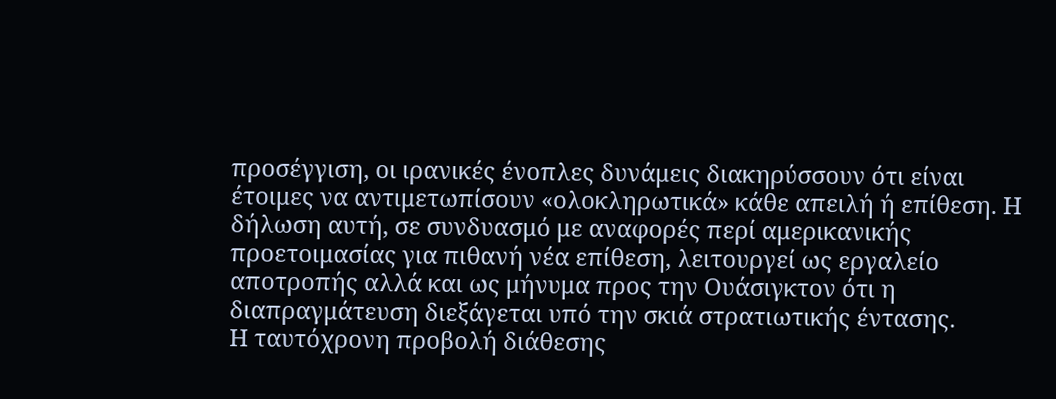προσέγγιση, οι ιρανικές ένοπλες δυνάμεις διακηρύσσουν ότι είναι έτοιμες να αντιμετωπίσουν «ολοκληρωτικά» κάθε απειλή ή επίθεση. Η δήλωση αυτή, σε συνδυασμό με αναφορές περί αμερικανικής προετοιμασίας για πιθανή νέα επίθεση, λειτουργεί ως εργαλείο αποτροπής αλλά και ως μήνυμα προς την Ουάσιγκτον ότι η διαπραγμάτευση διεξάγεται υπό την σκιά στρατιωτικής έντασης.
Η ταυτόχρονη προβολή διάθεσης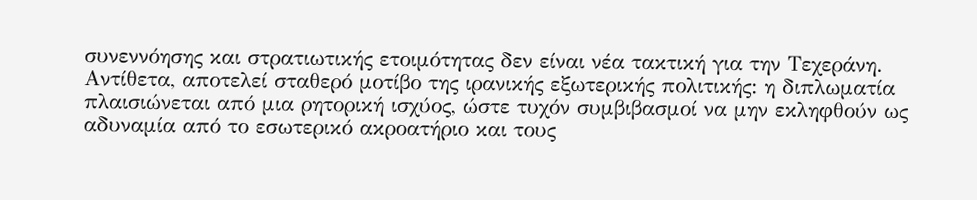συνεννόησης και στρατιωτικής ετοιμότητας δεν είναι νέα τακτική για την Τεχεράνη. Αντίθετα, αποτελεί σταθερό μοτίβο της ιρανικής εξωτερικής πολιτικής: η διπλωματία πλαισιώνεται από μια ρητορική ισχύος, ώστε τυχόν συμβιβασμοί να μην εκληφθούν ως αδυναμία από το εσωτερικό ακροατήριο και τους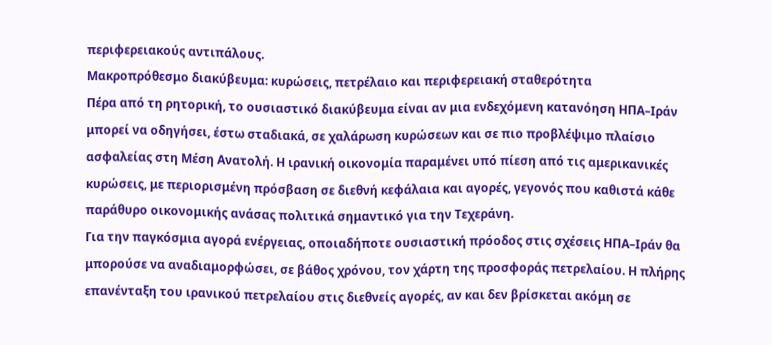περιφερειακούς αντιπάλους.
Μακροπρόθεσμο διακύβευμα: κυρώσεις, πετρέλαιο και περιφερειακή σταθερότητα
Πέρα από τη ρητορική, το ουσιαστικό διακύβευμα είναι αν μια ενδεχόμενη κατανόηση ΗΠΑ–Ιράν μπορεί να οδηγήσει, έστω σταδιακά, σε χαλάρωση κυρώσεων και σε πιο προβλέψιμο πλαίσιο ασφαλείας στη Μέση Ανατολή. Η ιρανική οικονομία παραμένει υπό πίεση από τις αμερικανικές κυρώσεις, με περιορισμένη πρόσβαση σε διεθνή κεφάλαια και αγορές, γεγονός που καθιστά κάθε παράθυρο οικονομικής ανάσας πολιτικά σημαντικό για την Τεχεράνη.
Για την παγκόσμια αγορά ενέργειας, οποιαδήποτε ουσιαστική πρόοδος στις σχέσεις ΗΠΑ–Ιράν θα μπορούσε να αναδιαμορφώσει, σε βάθος χρόνου, τον χάρτη της προσφοράς πετρελαίου. Η πλήρης επανένταξη του ιρανικού πετρελαίου στις διεθνείς αγορές, αν και δεν βρίσκεται ακόμη σε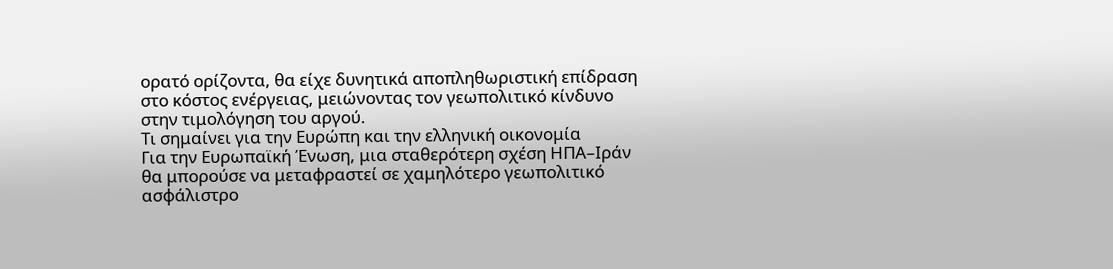ορατό ορίζοντα, θα είχε δυνητικά αποπληθωριστική επίδραση στο κόστος ενέργειας, μειώνοντας τον γεωπολιτικό κίνδυνο στην τιμολόγηση του αργού.
Τι σημαίνει για την Ευρώπη και την ελληνική οικονομία
Για την Ευρωπαϊκή Ένωση, μια σταθερότερη σχέση ΗΠΑ–Ιράν θα μπορούσε να μεταφραστεί σε χαμηλότερο γεωπολιτικό ασφάλιστρο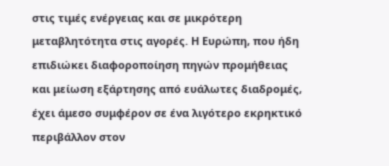στις τιμές ενέργειας και σε μικρότερη μεταβλητότητα στις αγορές. Η Ευρώπη, που ήδη επιδιώκει διαφοροποίηση πηγών προμήθειας και μείωση εξάρτησης από ευάλωτες διαδρομές, έχει άμεσο συμφέρον σε ένα λιγότερο εκρηκτικό περιβάλλον στον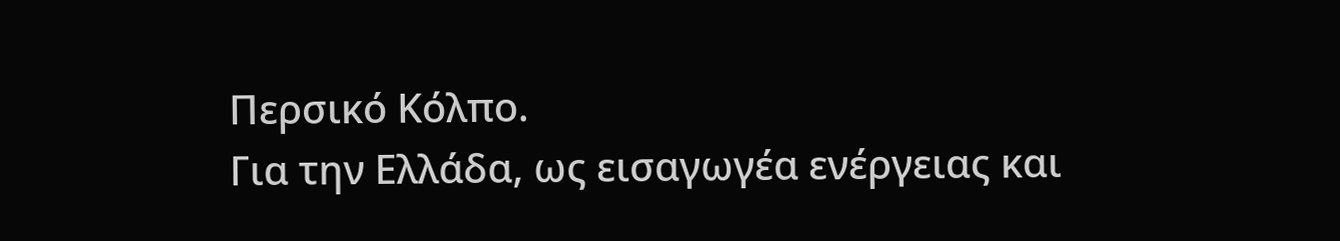Περσικό Κόλπο.
Για την Ελλάδα, ως εισαγωγέα ενέργειας και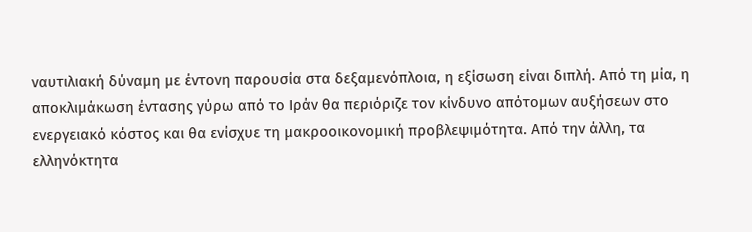ναυτιλιακή δύναμη με έντονη παρουσία στα δεξαμενόπλοια, η εξίσωση είναι διπλή. Από τη μία, η αποκλιμάκωση έντασης γύρω από το Ιράν θα περιόριζε τον κίνδυνο απότομων αυξήσεων στο ενεργειακό κόστος και θα ενίσχυε τη μακροοικονομική προβλεψιμότητα. Από την άλλη, τα ελληνόκτητα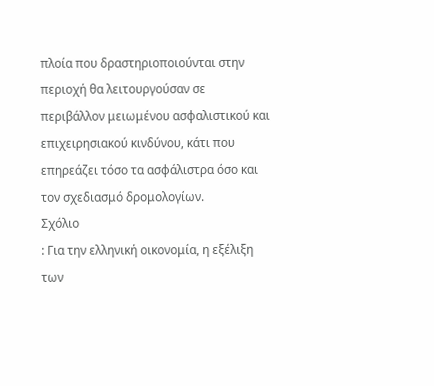πλοία που δραστηριοποιούνται στην περιοχή θα λειτουργούσαν σε περιβάλλον μειωμένου ασφαλιστικού και επιχειρησιακού κινδύνου, κάτι που επηρεάζει τόσο τα ασφάλιστρα όσο και τον σχεδιασμό δρομολογίων.
Σχόλιο
: Για την ελληνική οικονομία, η εξέλιξη των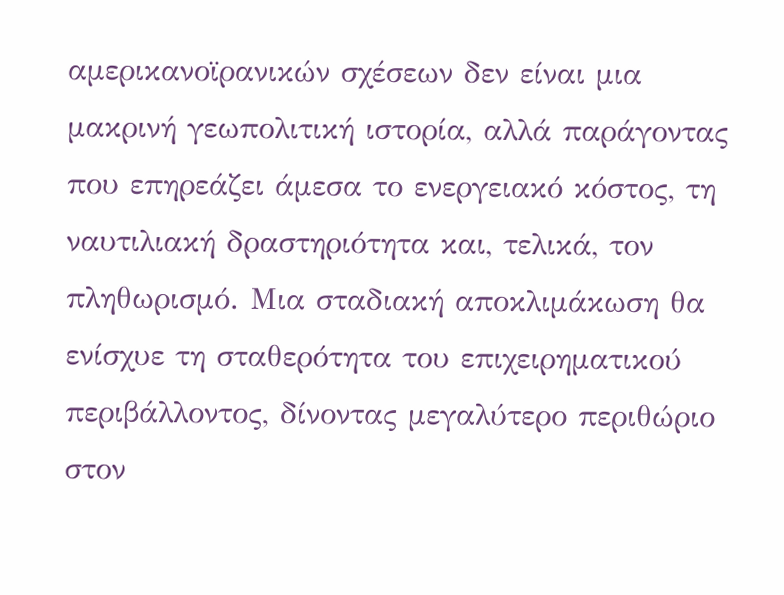αμερικανοϊρανικών σχέσεων δεν είναι μια μακρινή γεωπολιτική ιστορία, αλλά παράγοντας που επηρεάζει άμεσα το ενεργειακό κόστος, τη ναυτιλιακή δραστηριότητα και, τελικά, τον πληθωρισμό. Μια σταδιακή αποκλιμάκωση θα ενίσχυε τη σταθερότητα του επιχειρηματικού περιβάλλοντος, δίνοντας μεγαλύτερο περιθώριο στον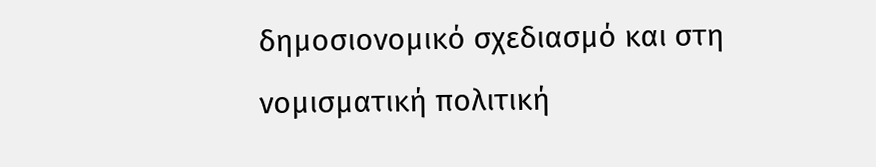δημοσιονομικό σχεδιασμό και στη νομισματική πολιτική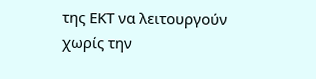της ΕΚΤ να λειτουργούν χωρίς την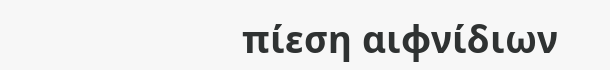πίεση αιφνίδιων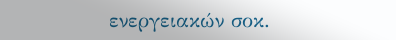ενεργειακών σοκ.